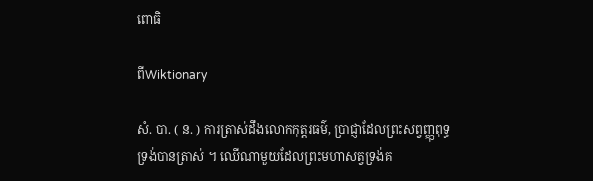ពោធិ

ពីWiktionary

សំ. បា. ( ន. ) ការត្រាស់ដឹងលោកកុត្តរធម៌, ប្រាជ្ញាដែលព្រះសព្វញ្ញុពុទ្ធទ្រង់បានត្រាស់ ។ ឈើណាមួយដែលព្រះមហាសត្វទ្រង់គ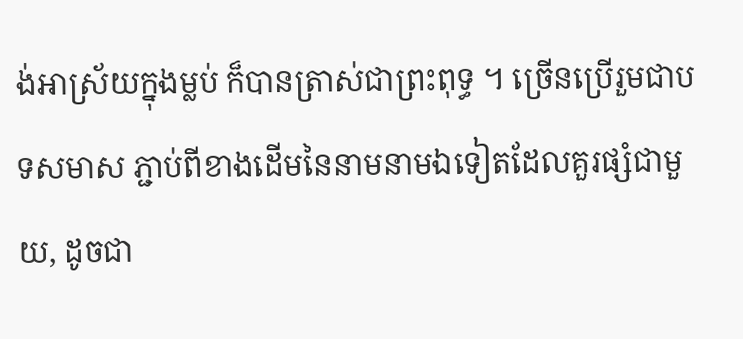ង់អាស្រ័យក្នុងម្លប់ ក៏បានត្រាស់ជាព្រះពុទ្ធ ។ ច្រើនប្រើរួមជាបទសមាស ភ្ជាប់ពីខាងដើមនៃនាមនាមឯទៀតដែលគួរផ្សំជាមួយ, ដូចជា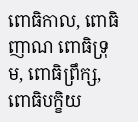ពោធិកាល, ពោធិញាណ ពោធិទ្រុម, ពោធិព្រឹក្ស, ពោធិបក្ខិយ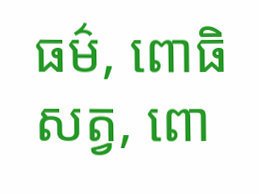ធម៌, ពោធិសត្វ, ពោ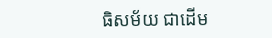ធិសម័យ ជាដើម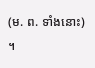(ម. ព. ទាំងនោះ) ។